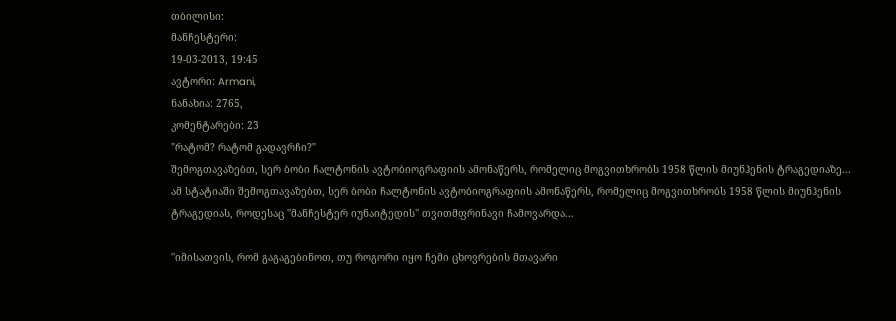თბილისი:
მანჩესტერი:
19-03-2013, 19:45
ავტორი: Armani,
ნანახია: 2765,
კომენტარები: 23
"რატომ? რატომ გადავრჩი?"
შემოგთავაზებთ, სერ ბობი ჩალტონის ავტობიოგრაფიის ამონაწერს, რომელიც მოგვითხრობს 1958 წლის მიუნჰენის ტრაგედიაზე...
ამ სტატიაში შემოგთავაზებთ, სერ ბობი ჩალტონის ავტობიოგრაფიის ამონაწერს, რომელიც მოგვითხრობს 1958 წლის მიუნჰენის ტრაგედიას, როდესაც ''მანჩესტერ იუნაიტედის'' თვითმფრინავი ჩამოვარდა...

''იმისათვის, რომ გაგაგებინოთ, თუ როგორი იყო ჩემი ცხოვრების მთავარი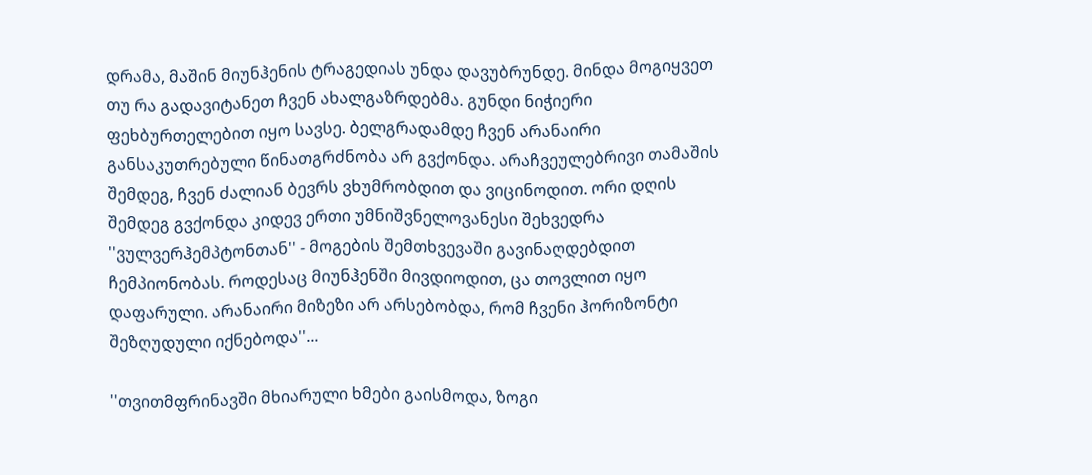დრამა, მაშინ მიუნჰენის ტრაგედიას უნდა დავუბრუნდე. მინდა მოგიყვეთ თუ რა გადავიტანეთ ჩვენ ახალგაზრდებმა. გუნდი ნიჭიერი ფეხბურთელებით იყო სავსე. ბელგრადამდე ჩვენ არანაირი განსაკუთრებული წინათგრძნობა არ გვქონდა. არაჩვეულებრივი თამაშის შემდეგ, ჩვენ ძალიან ბევრს ვხუმრობდით და ვიცინოდით. ორი დღის შემდეგ გვქონდა კიდევ ერთი უმნიშვნელოვანესი შეხვედრა ''ვულვერჰემპტონთან'' - მოგების შემთხვევაში გავინაღდებდით ჩემპიონობას. როდესაც მიუნჰენში მივდიოდით, ცა თოვლით იყო დაფარული. არანაირი მიზეზი არ არსებობდა, რომ ჩვენი ჰორიზონტი შეზღუდული იქნებოდა''...

''თვითმფრინავში მხიარული ხმები გაისმოდა, ზოგი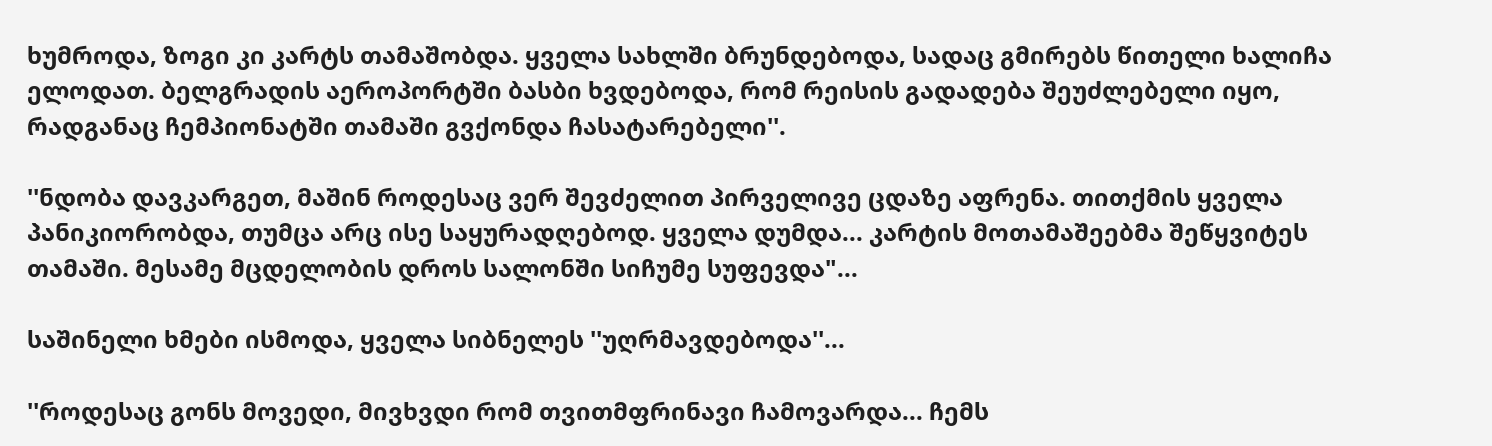ხუმროდა, ზოგი კი კარტს თამაშობდა. ყველა სახლში ბრუნდებოდა, სადაც გმირებს წითელი ხალიჩა ელოდათ. ბელგრადის აეროპორტში ბასბი ხვდებოდა, რომ რეისის გადადება შეუძლებელი იყო, რადგანაც ჩემპიონატში თამაში გვქონდა ჩასატარებელი''.

''ნდობა დავკარგეთ, მაშინ როდესაც ვერ შევძელით პირველივე ცდაზე აფრენა. თითქმის ყველა პანიკიორობდა, თუმცა არც ისე საყურადღებოდ. ყველა დუმდა... კარტის მოთამაშეებმა შეწყვიტეს თამაში. მესამე მცდელობის დროს სალონში სიჩუმე სუფევდა"...

საშინელი ხმები ისმოდა, ყველა სიბნელეს ''უღრმავდებოდა''...

''როდესაც გონს მოვედი, მივხვდი რომ თვითმფრინავი ჩამოვარდა... ჩემს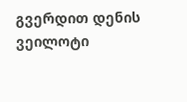გვერდით დენის ვეილოტი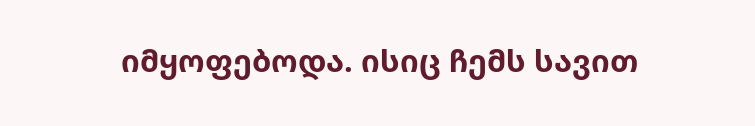იმყოფებოდა. ისიც ჩემს სავით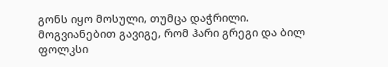გონს იყო მოსული, თუმცა დაჭრილი. მოგვიანებით გავიგე, რომ ჰარი გრეგი და ბილ ფოლკსი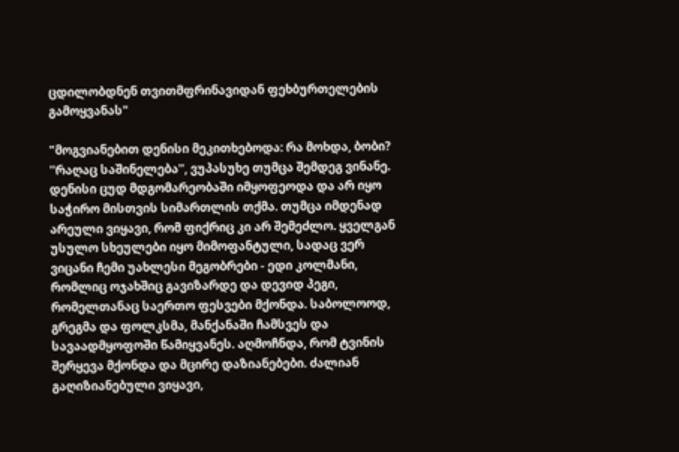ცდილობდნენ თვითმფრინავიდან ფეხბურთელების გამოყვანას"

"მოგვიანებით დენისი მეკითხებოდა: რა მოხდა, ბობი? ''რაღაც საშინელება'', ვუპასუხე თუმცა შემდეგ ვინანე. დენისი ცუდ მდგომარეობაში იმყოფეოდა და არ იყო საჭირო მისთვის სიმართლის თქმა. თუმცა იმდენად არეული ვიყავი, რომ ფიქრიც კი არ შემეძლო. ყველგან უსულო სხეულები იყო მიმოფანტული, სადაც ვერ ვიცანი ჩემი უახლესი მეგობრები - ედი კოლმანი, რომლიც ოჯახშიც გავიზარდე და დევიდ პეგი, რომელთანაც საერთო ფესვები მქონდა. საბოლოოდ, გრეგმა და ფოლკსმა, მანქანაში ჩამსვეს და სავაადმყოფოში წამიყვანეს. აღმოჩნდა, რომ ტვინის შერყევა მქონდა და მცირე დაზიანებები. ძალიან გაღიზიანებული ვიყავი,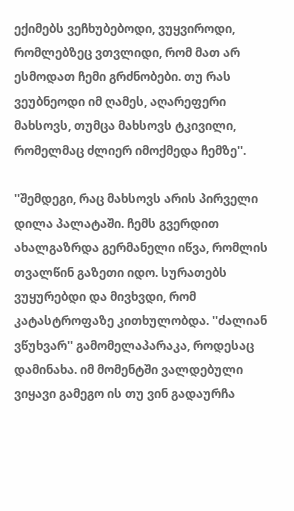ექიმებს ვეჩხუბებოდი, ვუყვიროდი, რომლებზეც ვთვლიდი, რომ მათ არ ესმოდათ ჩემი გრძნობები. თუ რას ვეუბნეოდი იმ ღამეს, აღარეფერი მახსოვს, თუმცა მახსოვს ტკივილი, რომელმაც ძლიერ იმოქმედა ჩემზე''.

''შემდეგი, რაც მახსოვს არის პირველი დილა პალატაში. ჩემს გვერდით ახალგაზრდა გერმანელი იწვა, რომლის თვალწინ გაზეთი იდო. სურათებს ვუყურებდი და მივხვდი, რომ კატასტროფაზე კითხულობდა. ''ძალიან ვწუხვარ'' გამომელაპარაკა, როდესაც დამინახა. იმ მომენტში ვალდებული ვიყავი გამეგო ის თუ ვინ გადაურჩა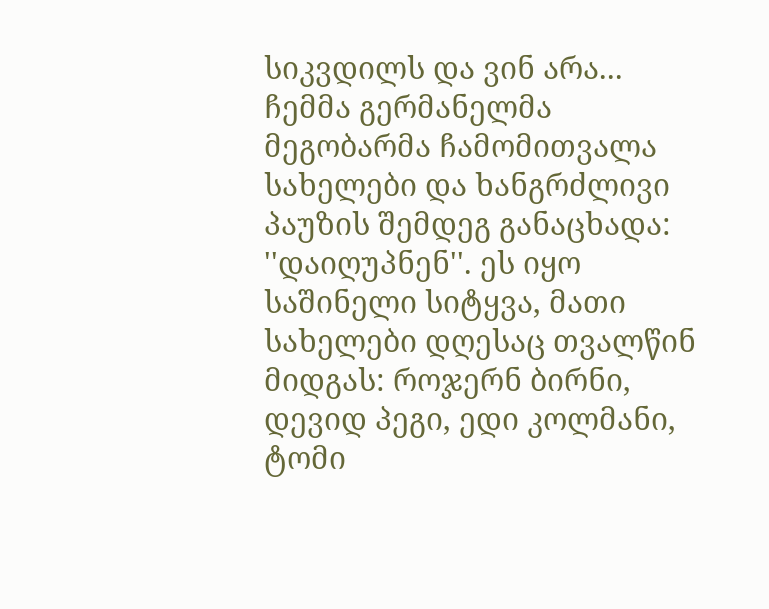სიკვდილს და ვინ არა... ჩემმა გერმანელმა მეგობარმა ჩამომითვალა სახელები და ხანგრძლივი პაუზის შემდეგ განაცხადა: ''დაიღუპნენ''. ეს იყო საშინელი სიტყვა, მათი სახელები დღესაც თვალწინ მიდგას: როჯერნ ბირნი, დევიდ პეგი, ედი კოლმანი, ტომი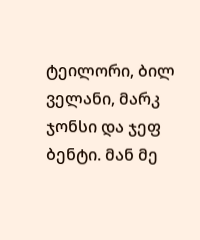ტეილორი, ბილ ველანი, მარკ ჯონსი და ჯეფ ბენტი. მან მე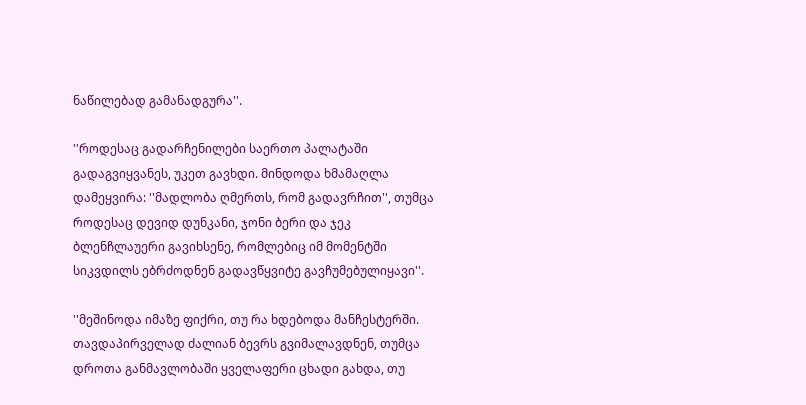ნაწილებად გამანადგურა''.

''როდესაც გადარჩენილები საერთო პალატაში გადაგვიყვანეს, უკეთ გავხდი. მინდოდა ხმამაღლა დამეყვირა: ''მადლობა ღმერთს, რომ გადავრჩით'', თუმცა როდესაც დევიდ დუნკანი, ჯონი ბერი და ჯეკ ბლენჩლაუერი გავიხსენე, რომლებიც იმ მომენტში სიკვდილს ებრძოდნენ გადავწყვიტე გავჩუმებულიყავი''.

''მეშინოდა იმაზე ფიქრი, თუ რა ხდებოდა მანჩესტერში. თავდაპირველად ძალიან ბევრს გვიმალავდნენ, თუმცა დროთა განმავლობაში ყველაფერი ცხადი გახდა, თუ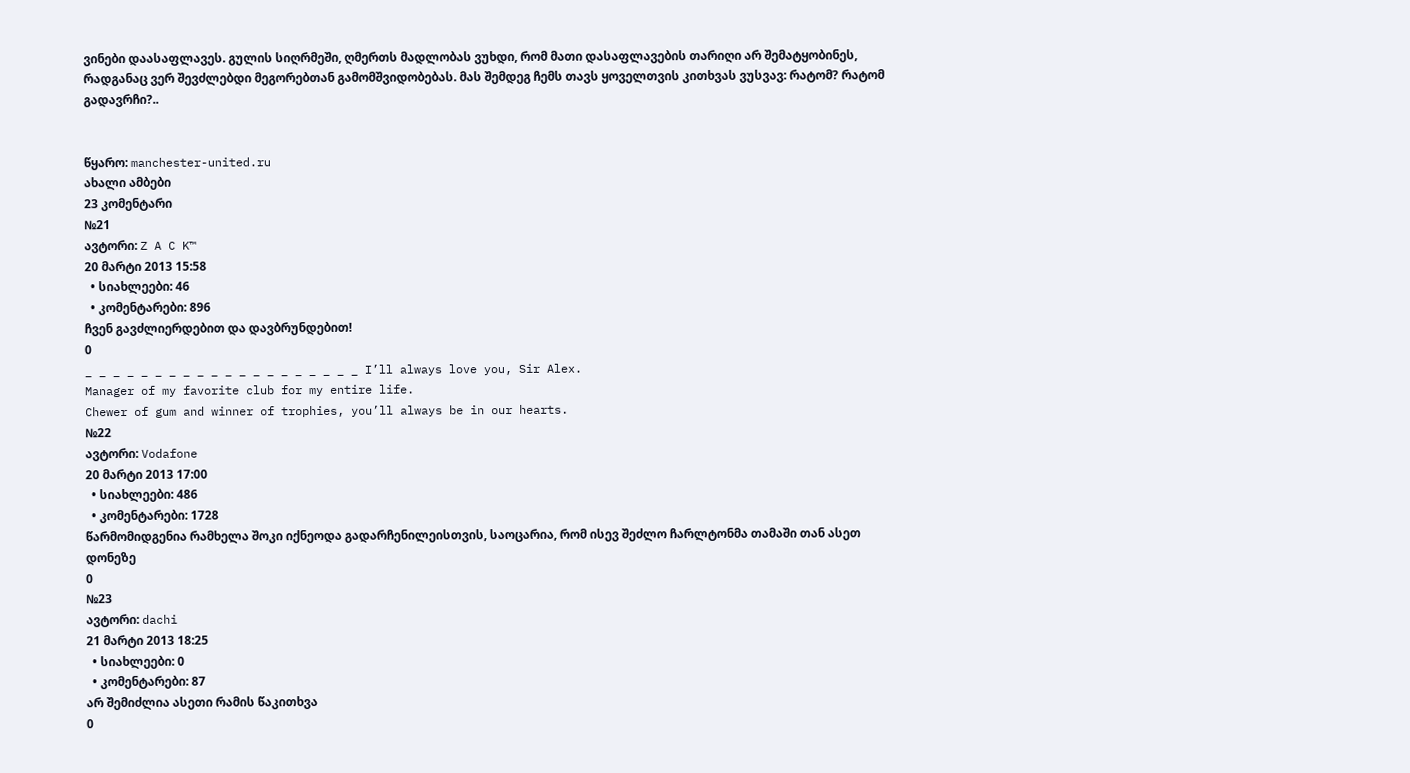ვინები დაასაფლავეს. გულის სიღრმეში, ღმერთს მადლობას ვუხდი, რომ მათი დასაფლავების თარიღი არ შემატყობინეს, რადგანაც ვერ შევძლებდი მეგორებთან გამომშვიდობებას. მას შემდეგ ჩემს თავს ყოველთვის კითხვას ვუსვავ: რატომ? რატომ გადავრჩი?..


წყარო: manchester-united.ru
ახალი ამბები
23 კომენტარი
№21
ავტორი: Z A C K™
20 მარტი 2013 15:58
  • სიახლეები: 46
  • კომენტარები: 896
ჩვენ გავძლიერდებით და დავბრუნდებით!
0
_ _ _ _ _ _ _ _ _ _ _ _ _ _ _ _ _ _ _ _ I’ll always love you, Sir Alex.
Manager of my favorite club for my entire life.
Chewer of gum and winner of trophies, you’ll always be in our hearts.
№22
ავტორი: Vodafone
20 მარტი 2013 17:00
  • სიახლეები: 486
  • კომენტარები: 1728
წარმომიდგენია რამხელა შოკი იქნეოდა გადარჩენილეისთვის, საოცარია, რომ ისევ შეძლო ჩარლტონმა თამაში თან ასეთ დონეზე
0
№23
ავტორი: dachi
21 მარტი 2013 18:25
  • სიახლეები: 0
  • კომენტარები: 87
არ შემიძლია ასეთი რამის წაკითხვა
0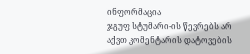ინფორმაცია
ჯგუფ სტუმარი-ის წევრებს არ აქვთ კომენტარის დატოვების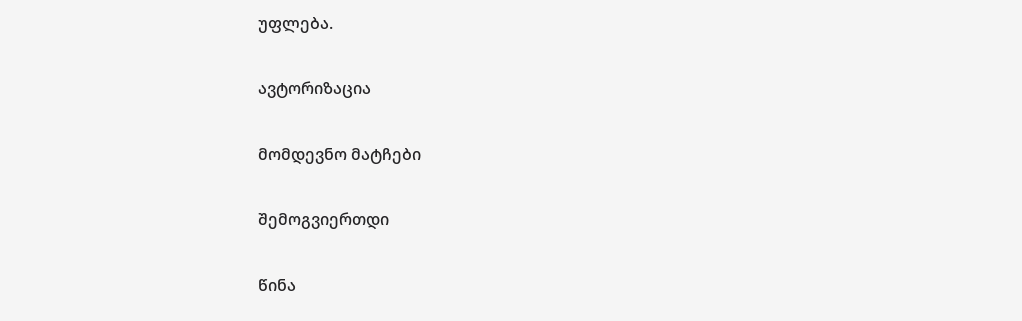უფლება.

ავტორიზაცია

მომდევნო მატჩები

შემოგვიერთდი

წინა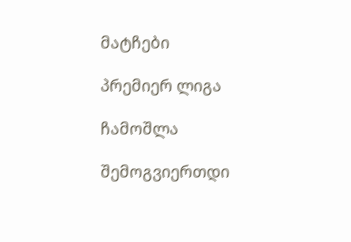მატჩები

პრემიერ ლიგა

ჩამოშლა

შემოგვიერთდი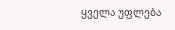ყველა უფლება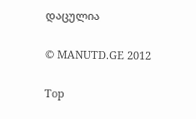დაცულია

© MANUTD.GE 2012

Top